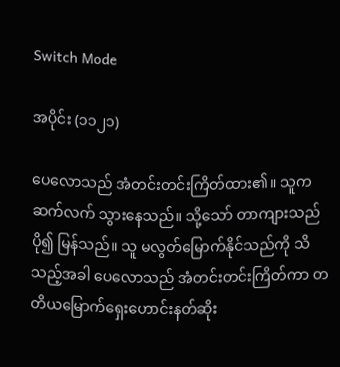Switch Mode

အပိုင်း (၁၁၂၁)

ပေလောသည် အံတင်းတင်းကြိတ်ထား၏။ သူက ဆက်လက် သွားနေသည်။ သို့သော် တာကျားသည် ပို၍ မြန်သည်။ သူ မလွတ်မြောက်နိုင်သည်ကို သိသည့်အခါ ပေလောသည် အံတင်းတင်းကြိတ်ကာ တတိယမြောက်ရှေးဟောင်းနတ်ဆိုး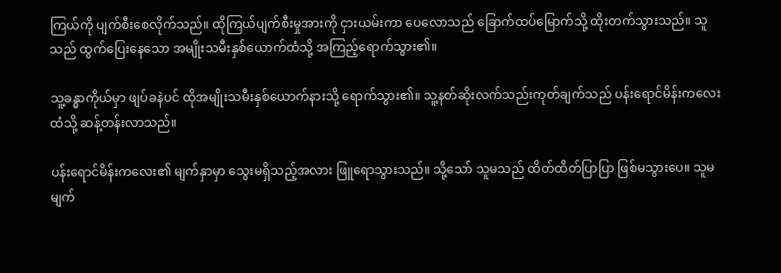ကြယ်ကို ပျက်စီးစေလိုက်သည်။ ထိုကြယ်ပျက်စီးမှုအားကို ငှားယမ်းကာ ပေလောသည် ခြောက်ထပ်မြောက်သို့ ထိုးတက်သွားသည်။ သူသည် ထွက်ပြေးနေသော အမျိုးသမီးနှစ်ယောက်ထံသို့ အကြည့်ရောက်သွား၏။

သူ့ခန္ဓာကိုယ်မှာ ဖျပ်ခနဲပင် ထိုအမျိုးသမီးနှစ်ယောက်နားသို့ ရောက်သွား၏။ သူ့နတ်ဆိုးလက်သည်းကုတ်ချက်သည် ပန်းရောင်မိန်းကလေးထံသို့ ဆန့်တန်းလာသည်။

ပန်းရောင်မိန်းကလေး၏ မျက်နှာမှာ သွေးမရှိသည့်အလား ဖြူရောသွားသည်။ သို့သော် သူမသည် ထိတ်ထိတ်ပြာပြာ ဖြစ်မသွားပေ။ သူမမျက်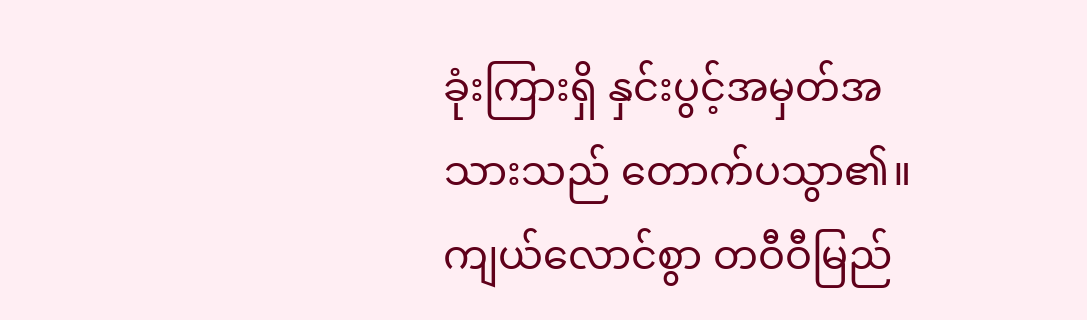ခုံးကြားရှိ နှင်းပွင့်အမှတ်အသားသည် တောက်ပသွာ၏။ ကျယ်လောင်စွာ တဝီဝီမြည်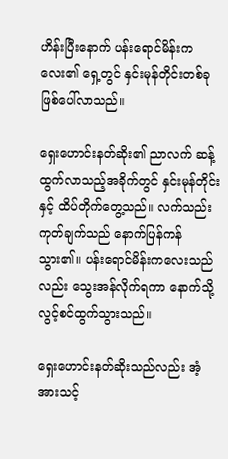ဟိန်းပြီးနောက် ပန်းရောင်မိန်းကလေး၏ ရှေ့တွင် နှင်းမုန်တိုင်းတစ်ခု ဖြစ်ပေါ်လာသည်။

ရှေးဟောင်းနတ်ဆိုး၏ ညာလက် ဆန့်ထွက်လာသည့်အခိုက်တွင် နှင်းမုန်တိုင်းနှင့် ထိပ်တိုက်တွေ့သည်။ လက်သည်းကုတ်ချက်သည် နောက်ပြန်ကန်သွား၏။ ပန်းရောင်မိန်းကလေးသည်လည်း သွေးအန်လိုက်ရကာ နောက်သို့ လွင့်စင်ထွက်သွားသည်။

ရှေးဟောင်းနတ်ဆိုးသည်လည်း အံ့အားသင့်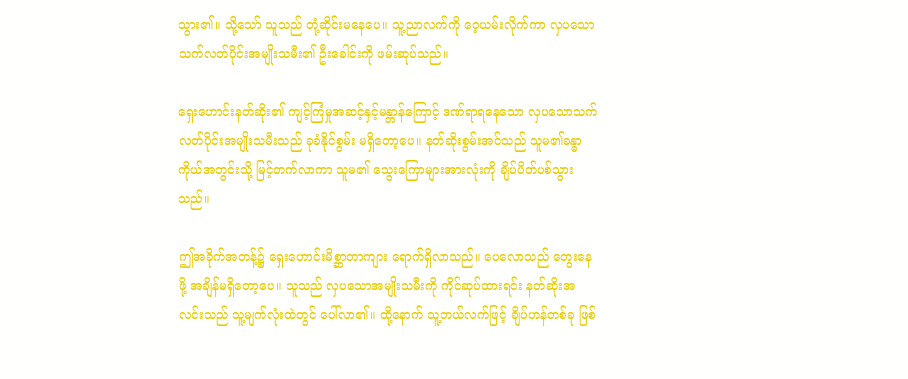သွား၏။ သို့သော် သူသည် တုံ့ဆိုင်းမနေပေ။ သူ့ညာလက်ကို ဝေ့ယမ်းလိုက်ကာ လှပသောသက်လတ်ပိုင်းအမျိုးသမီး၏ ဦးခေါင်းကို ဖမ်းဆုပ်သည်။

ရှေးဟောင်းနတ်ဆိုး၏ ကျင့်ကြံမှုအဆင့်နှင့်မန္တာန်ကြောင့် ဒဏ်ရာရနေသော လှပသောသက်လတ်ပိုင်းအမျိုးသမီးသည် ခုခံနိုင်စွမ်း မရှိတော့ပေ။ နတ်ဆိုးစွမ်းအင်သည် သူမ၏ခန္ဓာကိုယ်အတွင်းသို့ မြင့်တက်လာကာ သူမ၏ သွေးကြောများအားလုံးကို ချိပ်ပိတ်ပစ်သွားသည်။

ဤအခိုက်အတန့်၌ ရှေးဟောင်းမိစ္ဆာတာကျား ရောက်ရှိလာသည်။ ပေလောသည် တွေးနေဖို့ အချိန်မရှိတော့ပေ။ သူသည် လှပသောအမျိုးသမီးကို ကိုင်ဆုပ်ထားရင်း နတ်ဆိုးအလင်းသည် သူ့မျက်လုံးထဲတွင် ပေါ်လာ၏။ ထို့နောက် သူ့ဘယ်လက်ဖြင့် ချိပ်ဟန်တစ်ခု ဖြစ်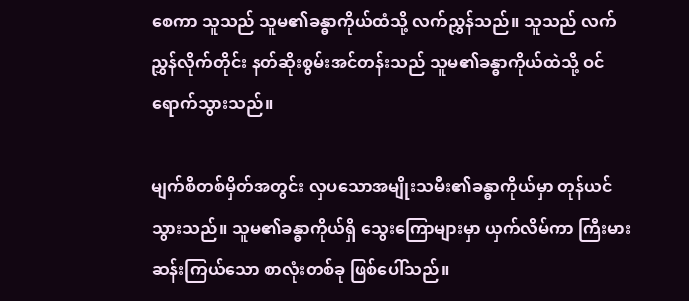စေကာ သူသည် သူမ၏ခန္ဓာကိုယ်ထံသို့ လက်ညွှန်သည်။ သူသည် လက်ညွှန်လိုက်တိုင်း နတ်ဆိုးစွမ်းအင်တန်းသည် သူမ၏ခန္ဓာကိုယ်ထဲသို့ ဝင်ရောက်သွားသည်။

မျက်စိတစ်မှိတ်အတွင်း လှပသောအမျိုးသမီး၏ခန္ဓာကိုယ်မှာ တုန်ယင်သွားသည်။ သူမ၏ခန္ဓာကိုယ်ရှိ သွေးကြောများမှာ ယှက်လိမ်ကာ ကြီးမား ဆန်းကြယ်သော စာလုံးတစ်ခု ဖြစ်ပေါ်သည်။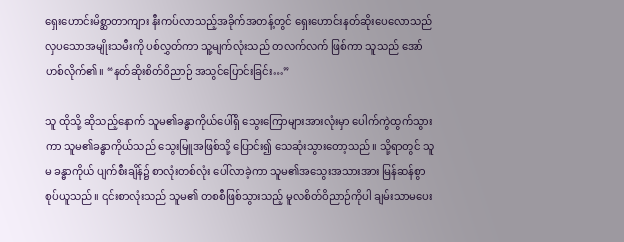ရှေးဟောင်းမိစ္ဆာတာကျား နီးကပ်လာသည့်အခိုက်အတန့်တွင် ရှေးဟောင်းနတ်ဆိုးပေလောသည် လှပသောအမျိုးသမီးကို ပစ်လွှတ်ကာ သူ့မျက်လုံးသည် တလက်လက် ဖြစ်ကာ သူသည် အော်ဟစ်လိုက်၏။ “နတ်ဆိုးစိတ်ဝိညာဉ် အသွင်ပြောင်းခြင်း…”

သူ ထိုသို့ ဆိုသည့်နောက် သူမ၏ခန္ဓာကိုယ်ပေါ်ရှိ သွေးကြောများအားလုံးမှာ ပေါက်ကွဲထွက်သွားကာ သူမ၏ခန္ဓာကိုယ်သည် သွေးမြူအဖြစ်သို့ ပြောင်း၍ သေဆုံးသွားတော့သည်။ သို့ရာတွင် သူမ ခန္ဓာကိုယ် ပျက်စီးချိန်၌ စာလုံးတစ်လုံး ပေါ်လာခဲ့ကာ သူမ၏အသွေးအသားအား မြန်ဆန်စွာ စုပ်ယူသည်။ ၎င်းစာလုံးသည် သူမ၏ တစစီဖြစ်သွားသည့် မူလစိတ်ဝိညာဉ်ကိုပါ ချမ်းသာမပေး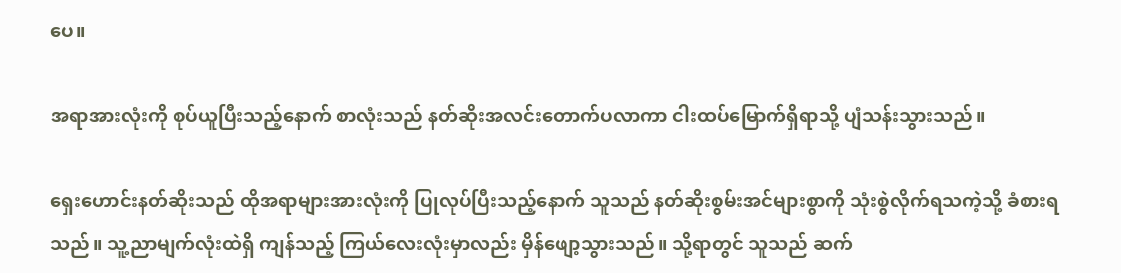ပေ။

အရာအားလုံးကို စုပ်ယူပြီးသည့်နောက် စာလုံးသည် နတ်ဆိုးအလင်းတောက်ပလာကာ ငါးထပ်မြောက်ရှိရာသို့ ပျံသန်းသွားသည်။

ရှေးဟောင်းနတ်ဆိုးသည် ထိုအရာများအားလုံးကို ပြုလုပ်ပြီးသည့်နောက် သူသည် နတ်ဆိုးစွမ်းအင်များစွာကို သုံးစွဲလိုက်ရသကဲ့သို့ ခံစားရသည်။ သူ့ညာမျက်လုံးထဲရှိ ကျန်သည့် ကြယ်လေးလုံးမှာလည်း မှိန်ဖျော့သွားသည်။ သို့ရာတွင် သူသည် ဆက်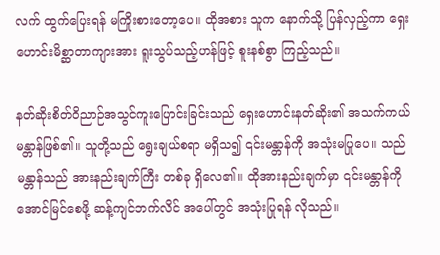လက် ထွက်ပြေးရန် မကြိုးစားတော့ပေ။ ထိုအစား သူက နောက်သို့ ပြန်လှည့်ကာ ရှေးဟောင်းမိစ္ဆာတာကျားအား ရူးသွပ်သည့်ဟန်ဖြင့် စူးနစ်စွာ ကြည့်သည်။

နတ်ဆိုးစိတ်ဝိညာဉ်အသွင်ကူးပြောင်းခြင်းသည် ရှေးဟောင်းနတ်ဆိုး၏ အသက်ကယ်မန္တာန်ဖြစ်၏။ သူတို့သည် ရွေးချယ်စရာ မရှိသ၍ ၎င်းမန္တာန်ကို အသုံးမပြုပေ။ သည်မန္တာန်သည် အားနည်းချက်ကြီး တစ်ခု ရှိလေ၏။ ထိုအားနည်းချက်မှာ ၎င်းမန္တာန်ကို အောင်မြင်စေဖို့ ဆန့်ကျင်ဘက်လိင် အပေါ်တွင် အသုံးပြုရန် လိုသည်။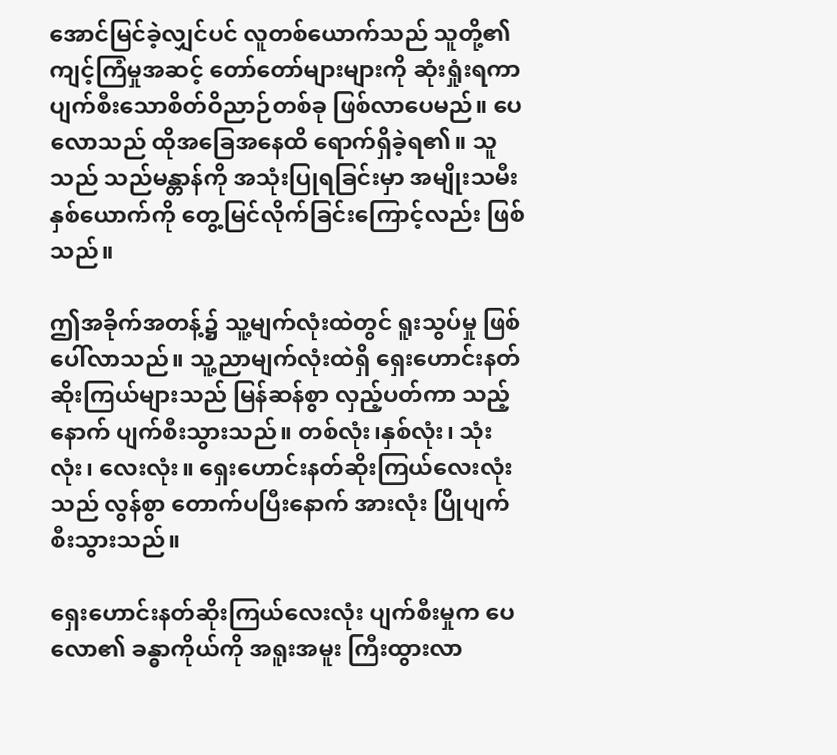အောင်မြင်ခဲ့လျှင်ပင် လူတစ်ယောက်သည် သူတို့၏ ကျင့်ကြံမှုအဆင့် တော်တော်များများကို ဆုံးရှုံးရကာ ပျက်စီးသောစိတ်ဝိညာဉ်တစ်ခု ဖြစ်လာပေမည်။ ပေလောသည် ထိုအခြေအနေထိ ရောက်ရှိခဲ့ရ၏။ သူသည် သည်မန္တာန်ကို အသုံးပြုရခြင်းမှာ အမျိုးသမီးနှစ်ယောက်ကို တွေ့မြင်လိုက်ခြင်းကြောင့်လည်း ဖြစ်သည်။

ဤအခိုက်အတန့်၌ သူ့မျက်လုံးထဲတွင် ရူးသွပ်မှု ဖြစ်ပေါ်လာသည်။ သူ့ညာမျက်လုံးထဲရှိ ရှေးဟောင်းနတ်ဆိုးကြယ်များသည် မြန်ဆန်စွာ လှည့်ပတ်ကာ သည့်နောက် ပျက်စီးသွားသည်။ တစ်လုံး၊နှစ်လုံး၊ သုံးလုံး၊ လေးလုံး။ ရှေးဟောင်းနတ်ဆိုးကြယ်လေးလုံးသည် လွန်စွာ တောက်ပပြီးနောက် အားလုံး ပြိုပျက်စီးသွားသည်။

ရှေးဟောင်းနတ်ဆိုးကြယ်လေးလုံး ပျက်စီးမှုက ပေလော၏ ခန္ဓာကိုယ်ကို အရူးအမူး ကြီးထွားလာ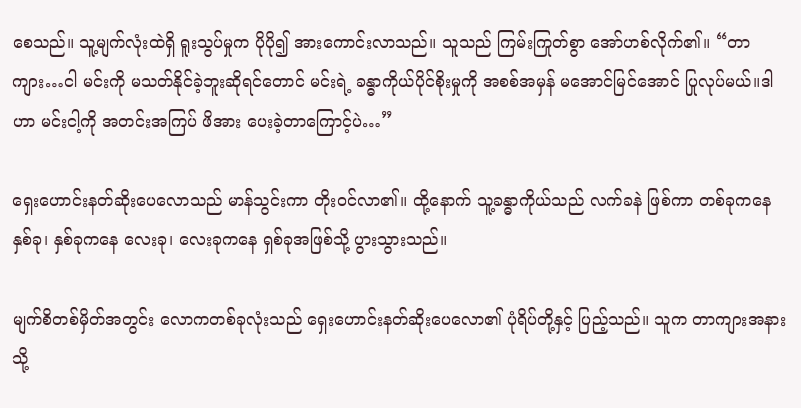စေသည်။ သူ့မျက်လုံးထဲရှိ ရူးသွပ်မှုက ပိုပို၍ အားကောင်းလာသည်။ သူသည် ကြမ်းကြုတ်စွာ အော်ဟစ်လိုက်၏။ “တာကျား…ငါ မင်းကို မသတ်နိုင်ခဲ့ဘူးဆိုရင်တောင် မင်းရဲ့ ခန္ဓာကိုယ်ပိုင်စိုးမှုကို အစစ်အမှန် မအောင်မြင်အောင် ပြုလုပ်မယ်။ဒါဟာ မင်းငါ့ကို အတင်းအကြပ် ဖိအား ပေးခဲ့တာကြောင့်ပဲ…”

ရှေးဟောင်းနတ်ဆိုးပေလောသည် မာန်သွင်းကာ တိုးဝင်လာ၏။ ထို့နောက် သူ့ခန္ဓာကိုယ်သည် လက်ခနဲ ဖြစ်ကာ တစ်ခုကနေ နှစ်ခု၊ နှစ်ခုကနေ လေးခု၊ လေးခုကနေ ရှစ်ခုအဖြစ်သို့ ပွားသွားသည်။

မျက်စိတစ်မှိတ်အတွင်း လောကတစ်ခုလုံးသည် ရှေးဟောင်းနတ်ဆိုးပေလော၏ ပုံရိပ်တို့နှင့် ပြည့်သည်။ သူက တာကျားအနားသို့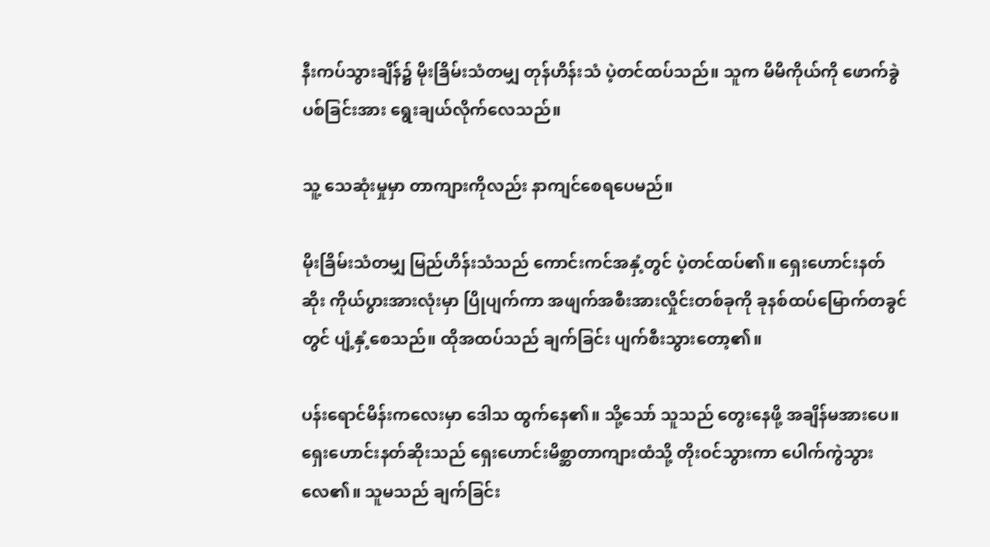နီးကပ်သွားချိန်၌ မိုးခြိမ်းသံတမျှ တုန်ဟိန်းသံ ပဲ့တင်ထပ်သည်။ သူက မိမိကိုယ်ကို ဖောက်ခွဲပစ်ခြင်းအား ရွေးချယ်လိုက်လေသည်။

သူ့ သေဆုံးမှုမှာ တာကျားကိုလည်း နာကျင်စေရပေမည်။

မိုးခြိမ်းသံတမျှ မြည်ဟိန်းသံသည် ကောင်းကင်အနှံ့တွင် ပဲ့တင်ထပ်၏။ ရှေးဟောင်းနတ်ဆိုး ကိုယ်ပွားအားလုံးမှာ ပြိုပျက်ကာ အဖျက်အစီးအားလှိုင်းတစ်ခုကို ခုနစ်ထပ်မြောက်တခွင်တွင် ပျံ့နှံ့စေသည်။ ထိုအထပ်သည် ချက်ခြင်း ပျက်စီးသွားတော့၏။

ပန်းရောင်မိန်းကလေးမှာ ဒေါသ ထွက်နေ၏။ သို့သော် သူသည် တွေးနေဖို့ အချိန်မအားပေ။ ရှေးဟောင်းနတ်ဆိုးသည် ရှေးဟောင်းမိစ္ဆာတာကျားထံသို့ တိုးဝင်သွားကာ ပေါက်ကွဲသွားလေ၏။ သူမသည် ချက်ခြင်း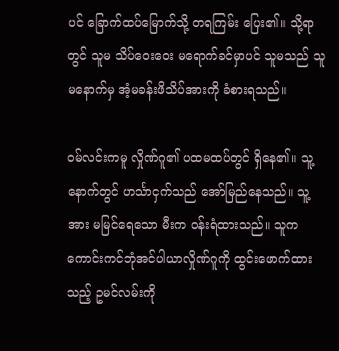ပင် ခြောက်ထပ်မြောက်သို့ တရကြမ်း ပြေး၏။ သို့ရာတွင် သူမ သိပ်ဝေးဝေး မရောက်ခင်မှာပင် သူမသည် သူမနောက်မှ အံ့မခန်းဖိသိပ်အားကို ခံစားရသည်။

ဝမ်လင်းကမူ လှိုဏ်ဂူ၏ ပထမထပ်တွင် ရှိနေ၏။ သူ့နောက်တွင် ဟင်္သာငှက်သည် အော်မြည်နေသည်။ သူ့အား မမြင်ရေသော မီးက ဝန်းရံထားသည်။ သူက ကောင်းကင်ဘုံအင်ပါယာလှိုဏ်ဂူကို ထွင်းဖောက်ထားသည့် ဥမင်လမ်းကို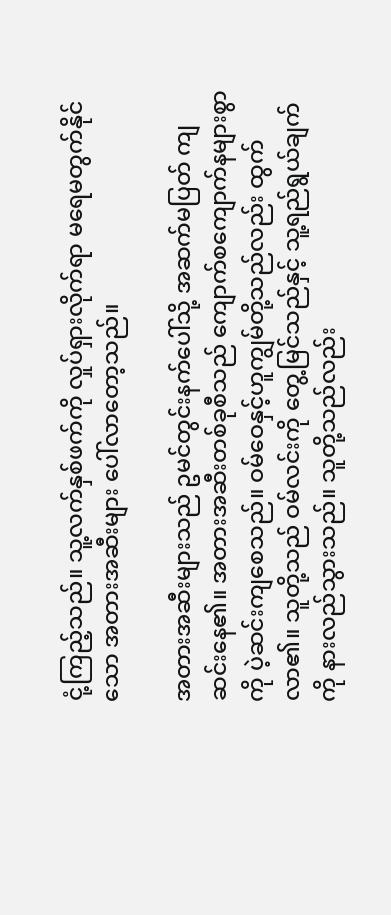ငုံ့ကြည့်သည်။ သူ့လက်နှစ်ဖက်ကို လှုပ်ရှားလိုက်ရာ မရေမတွက်နိုင်သော အတားအဆီးများ ပေါ်လာတော့သည်။

အတားအဆီးများသည် ဥမင်တွင်းနက်ပေါ်သို့ အဆက်မပြတ် ကျဆင်းနေ၏။ အတားအဆီးတစ်ခုစီသည် ကျောက်စကျောက်နများစွာကို ပဲ့ဆင်းကျစေသည်။ ဝမ်ဝေနှင့်ဟူကျွမ်တို့သည်လည်း ထွက်လာ၏။ သူတို့သည် ဝမ်လင်းကို တွေ့မြင်သည်နှင့် သူ့ရည်ရွယ်ချက်ကို နားလည်သွားသည်။ သူတို့သည်လည်း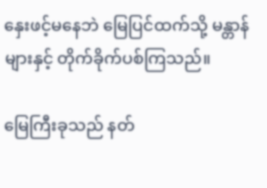နှေးဖင့်မနေဘဲ မြေပြင်ထက်သို့ မန္တာန်များနှင့် တိုက်ခိုက်ပစ်ကြသည်။

မြေကြီးခုသည် နတ်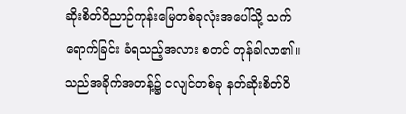ဆိုးစိတ်ဝိညာဉ်ကုန်းမြေတစ်ခုလုံးအပေါ်သို့ သက်ရောက်ခြင်း ခံရသည့်အလား စတင် တုန်ခါလာ၏။ သည်အခိုက်အတန့်၌ ငလျင်တစ်ခု နတ်ဆိုးစိတ်ဝိ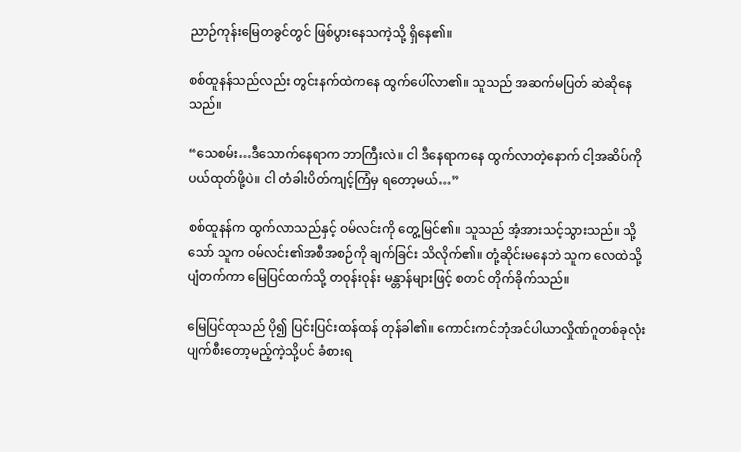ညာဉ်ကုန်းမြေတခွင်တွင် ဖြစ်ပွားနေသကဲ့သို့ ရှိနေ၏။

စစ်ထူနန်သည်လည်း တွင်းနက်ထဲကနေ ထွက်ပေါ်လာ၏။ သူသည် အဆက်မပြတ် ဆဲဆိုနေသည်။

“သေစမ်း…ဒီသောက်နေရာက ဘာကြီးလဲ။ ငါ ဒီနေရာကနေ ထွက်လာတဲ့နောက် ငါ့အဆိပ်ကို ပယ်ထုတ်ဖို့ပဲ။ ငါ တံခါးပိတ်ကျင့်ကြံမှ ရတော့မယ်…”

စစ်ထူနန်က ထွက်လာသည်နှင့် ဝမ်လင်းကို တွေ့မြင်၏။ သူသည် အံ့အားသင့်သွားသည်။ သို့သော် သူက ဝမ်လင်း၏အစီအစဉ်ကို ချက်ခြင်း သိလိုက်၏။ တုံ့ဆိုင်းမနေဘဲ သူက လေထဲသို့ ပျံတက်ကာ မြေပြင်ထက်သို့ တဝုန်းဝုန်း မန္တာန်များဖြင့် စတင် တိုက်ခိုက်သည်။

မြေပြင်ထုသည် ပို၍ ပြင်းပြင်းထန်ထန် တုန်ခါ၏။ ကောင်းကင်ဘုံအင်ပါယာလှိုဏ်ဂူတစ်ခုလုံး ပျက်စီးတော့မည့်ကဲ့သို့ပင် ခံစားရ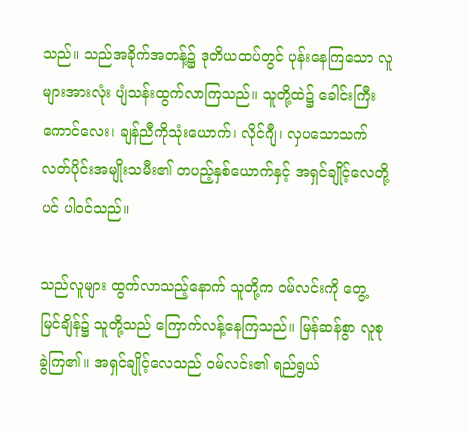သည်။ သည်အခိုက်အတန့်၌ ဒုတိယထပ်တွင် ပုန်းနေကြသော လူများအားလုံး ပျံသန်းထွက်လာကြသည်။ သူတို့ထဲ၌ ခေါင်းကြီးကောင်လေး၊ ချန်ညီကိုသုံးယောက်၊ လိုင်ဂျီ၊ လှပသောသက်လတ်ပိုင်းအမျိုးသမီး၏ တပည့်နှစ်ယောက်နှင့် အရှင်ချိုင့်လေတို့ပင် ပါဝင်သည်။

သည်လူများ ထွက်လာသည့်နောက် သူတို့က ဝမ်လင်းကို တွေ့မြင်ချိန်၌ သူတို့သည် ကြောက်လန့်နေကြသည်။ မြန်ဆန်စွာ လူစုခွဲကြ၏။ အရှင်ချိုင့်လေသည် ဝမ်လင်း၏ ရည်ရွယ်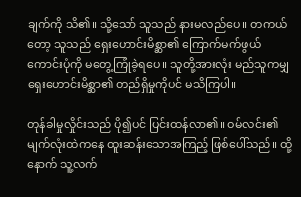ချက်ကို သိ၏။ သို့သော် သူသည် နားမလည်ပေ။ တကယ်တော့ သူသည် ရှေးဟောင်းမိစ္ဆာ၏ ကြောက်မက်ဖွယ်ကောင်းပုံကို မတွေ့ကြုံခဲ့ရပေ။ သူတို့အားလုံး မည်သူကမျှ ရှေးဟောင်းမိစ္ဆာ၏ တည်ရှိမှုကိုပင် မသိကြပါ။

တုန်ခါမှုလှိုင်းသည် ပို၍ပင် ပြင်းထန်လာ၏။ ဝမ်လင်း၏မျက်လုံးထဲကနေ ထူးဆန်းသောအကြည့် ဖြစ်ပေါ်သည်။ ထို့နောက် သူ့လက်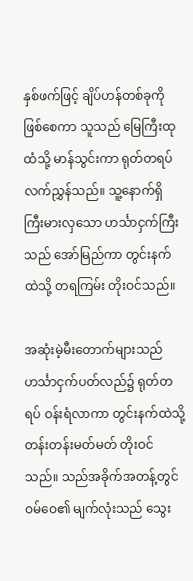နှစ်ဖက်ဖြင့် ချိပ်ဟန်တစ်ခုကို ဖြစ်စေကာ သူသည် မြေကြီးထုထံသို့ မာန်သွင်းကာ ရုတ်တရပ် လက်ညွှန်သည်။ သူ့နောက်ရှိ ကြီးမားလှသော ဟင်္သာငှက်ကြီးသည် အော်မြည်ကာ တွင်းနက်ထဲသို့ တရကြမ်း တိုးဝင်သည်။

အဆုံးမဲ့မီးတောက်များသည် ဟင်္သာငှက်ပတ်လည်၌ ရုတ်တရပ် ဝန်းရံလာကာ တွင်းနက်ထဲသို့ တန်းတန်းမတ်မတ် တိုးဝင်သည်။ သည်အခိုက်အတန့်တွင် ဝမ်ဝေ၏ မျက်လုံးသည် သွေး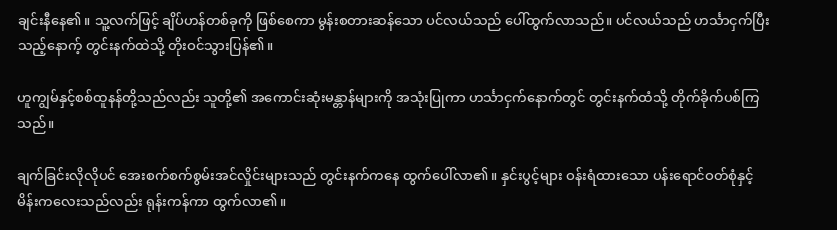ချင်းနီနေ၏။ သူ့လက်ဖြင့် ချိပ်ဟန်တစ်ခုကို ဖြစ်စေကာ မွန်းစတားဆန်သော ပင်လယ်သည် ပေါ်ထွက်လာသည်။ ပင်လယ်သည် ဟင်္သာငှက်ပြီးသည့်နောက့် တွင်းနက်ထဲသို့ တိုးဝင်သွားပြန်၏။

ဟူကျွမ်နှင့်စစ်ထူနန်တို့သည်လည်း သူတို့၏ အကောင်းဆုံးမန္တာန်များကို အသုံးပြုကာ ဟင်္သာငှက်နောက်တွင် တွင်းနက်ထံသို့ တိုက်ခိုက်ပစ်ကြသည်။

ချက်ခြင်းလိုလိုပင် အေးစက်စက်စွမ်းအင်လှိုင်းများသည် တွင်းနက်ကနေ ထွက်ပေါ်လာ၏။ နှင်းပွင့်များ ဝန်းရံထားသော ပန်းရောင်ဝတ်စုံနှင့် မိန်းကလေးသည်လည်း ရုန်းကန်ကာ ထွက်လာ၏။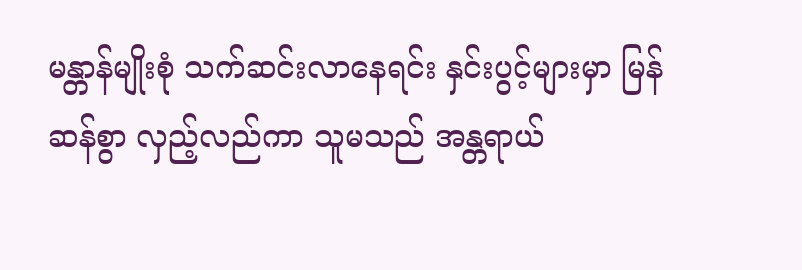မန္တာန်မျိုးစုံ သက်ဆင်းလာနေရင်း နှင်းပွင့်များမှာ မြန်ဆန်စွာ လှည့်လည်ကာ သူမသည် အန္တရာယ်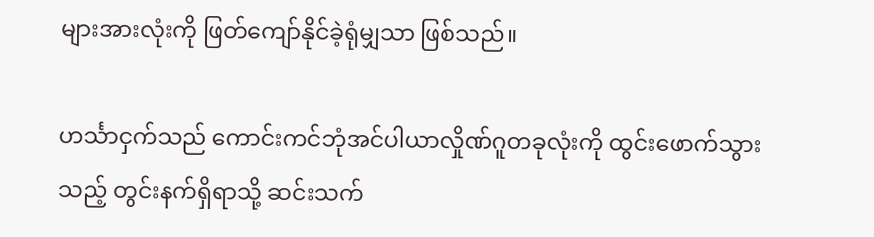များအားလုံးကို ဖြတ်ကျော်နိုင်ခဲ့ရုံမျှသာ ဖြစ်သည်။

ဟင်္သာငှက်သည် ကောင်းကင်ဘုံအင်ပါယာလှိုဏ်ဂူတခုလုံးကို ထွင်းဖောက်သွားသည့် တွင်းနက်ရှိရာသို့ ဆင်းသက်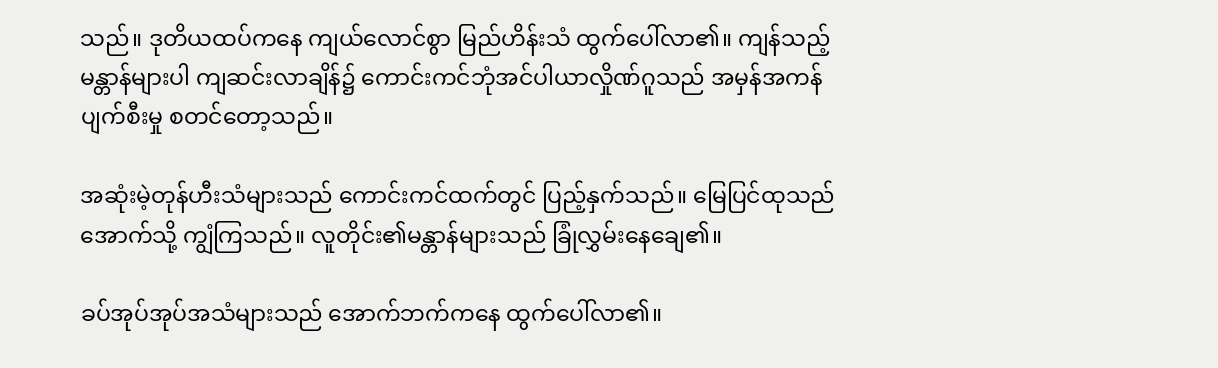သည်။ ဒုတိယထပ်ကနေ ကျယ်လောင်စွာ မြည်ဟိန်းသံ ထွက်ပေါ်လာ၏။ ကျန်သည့်မန္တာန်များပါ ကျဆင်းလာချိန်၌ ကောင်းကင်ဘုံအင်ပါယာလှိုဏ်ဂူသည် အမှန်အကန် ပျက်စီးမှု စတင်တော့သည်။

အဆုံးမဲ့တုန်ဟီးသံများသည် ကောင်းကင်ထက်တွင် ပြည့်နှက်သည်။ မြေပြင်ထုသည် အောက်သို့ ကျွံကြသည်။ လူတိုင်း၏မန္တာန်များသည် ခြုံလွှမ်းနေချေ၏။

ခပ်အုပ်အုပ်အသံများသည် အောက်ဘက်ကနေ ထွက်ပေါ်လာ၏။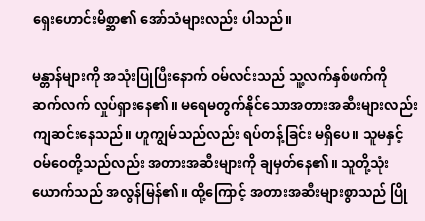ရှေးဟောင်းမိစ္ဆာ၏ အော်သံများလည်း ပါသည်။

မန္တာန်များကို အသုံးပြုပြီးနောက် ဝမ်လင်းသည် သူ့လက်နှစ်ဖက်ကို ဆက်လက် လှုပ်ရှားနေ၏။ မရေမတွက်နိုင်သောအတားအဆီးများလည်း ကျဆင်းနေသည်။ ဟူကျွမ်သည်လည်း ရပ်တန့်ခြင်း မရှိပေ။ သူမနှင့်ဝမ်ဝေတို့သည်လည်း အတားအဆီးများကို ချမှတ်နေ၏။ သူတို့သုံးယောက်သည် အလွန်မြန်၏။ ထို့ကြောင့် အတားအဆီးများစွာသည် ပြို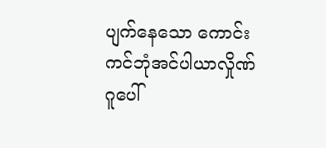ပျက်နေသော ကောင်းကင်ဘုံအင်ပါယာလှိုဏ်ဂူပေါ်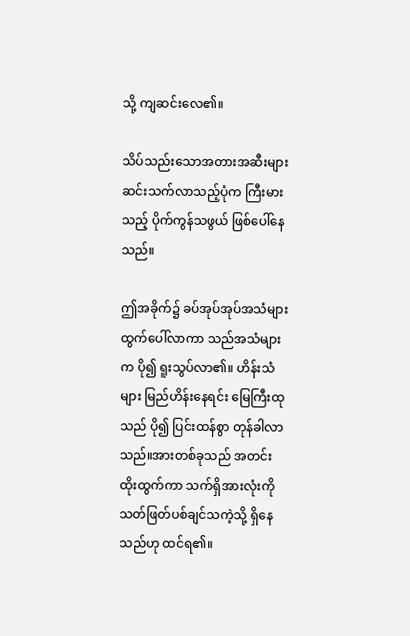သို့ ကျဆင်းလေ၏။

သိပ်သည်းသောအတားအဆီးများ ဆင်းသက်လာသည့်ပုံက ကြီးမားသည့် ပိုက်ကွန်သဖွယ် ဖြစ်ပေါ်နေသည်။

ဤအခိုက်၌ ခပ်အုပ်အုပ်အသံများ ထွက်ပေါ်လာကာ သည်အသံများက ပို၍ ရူးသွပ်လာ၏။ ဟိန်းသံများ မြည်ဟိန်းနေရင်း မြေကြီးထုသည် ပို၍ ပြင်းထန်စွာ တုန်ခါလာသည်။အားတစ်ခုသည် အတင်း ထိုးထွက်ကာ သက်ရှိအားလုံးကို သတ်ဖြတ်ပစ်ချင်သကဲ့သို့ ရှိနေသည်ဟု ထင်ရ၏။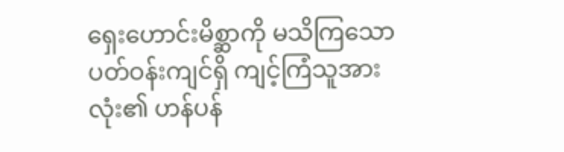ရှေးဟောင်းမိစ္ဆာကို မသိကြသော ပတ်ဝန်းကျင်ရှိ ကျင့်ကြံသူအားလုံး၏ ဟန်ပန်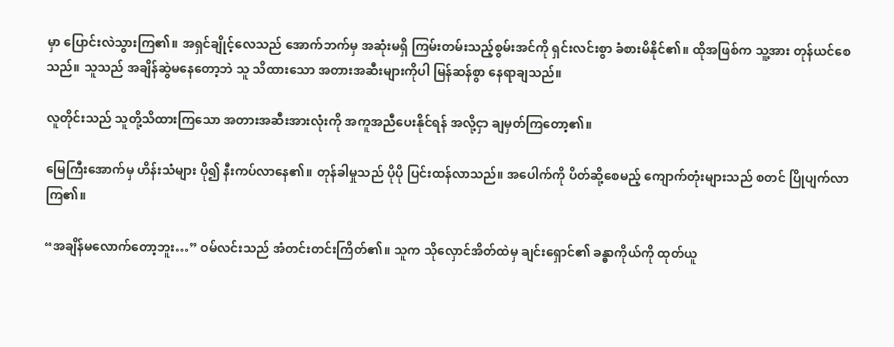မှာ ပြောင်းလဲသွားကြ၏။ အရှင်ချိုင့်လေသည် အောက်ဘက်မှ အဆုံးမရှိ ကြမ်းတမ်းသည့်စွမ်းအင်ကို ရှင်းလင်းစွာ ခံစားမိနိုင်၏။ ထိုအဖြစ်က သူ့အား တုန်ယင်စေသည်။ သူသည် အချိန်ဆွဲမနေတော့ဘဲ သူ သိထားသော အတားအဆီးများကိုပါ မြန်ဆန်စွာ နေရာချသည်။

လူတိုင်းသည် သူတို့သိထားကြသော အတားအဆီးအားလုံးကို အကူအညီပေးနိုင်ရန် အလို့ငှာ ချမှတ်ကြတော့၏။

မြေကြီးအောက်မှ ဟိန်းသံများ ပို၍ နီးကပ်လာနေ၏။ တုန်ခါမှုသည် ပိုပို ပြင်းထန်လာသည်။ အပေါက်ကို ပိတ်ဆို့စေမည့် ကျောက်တုံးများသည် စတင် ပြိုပျက်လာကြ၏။

“အချိန်မလောက်တော့ဘူး…” ဝမ်လင်းသည် အံတင်းတင်းကြိတ်၏။ သူက သိုလှောင်အိတ်ထဲမှ ချင်းရှောင်၏ ခန္ဓာကိုယ်ကို ထုတ်ယူ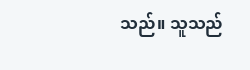သည်။ သူသည်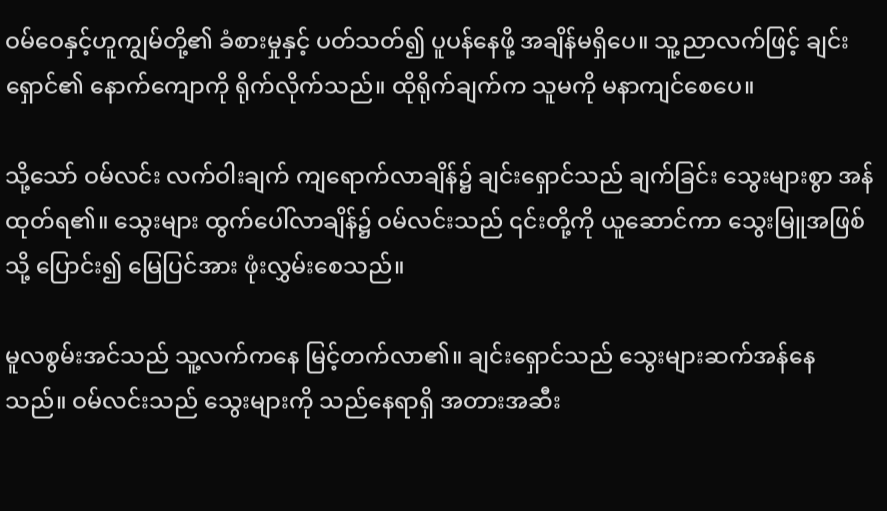ဝမ်ဝေနှင့်ဟူကျွမ်တို့၏ ခံစားမှုနှင့် ပတ်သတ်၍ ပူပန်နေဖို့ အချိန်မရှိပေ။ သူ့ညာလက်ဖြင့် ချင်းရှောင်၏ နောက်ကျောကို ရိုက်လိုက်သည်။ ထိုရိုက်ချက်က သူမကို မနာကျင်စေပေ။

သို့သော် ဝမ်လင်း လက်ဝါးချက် ကျရောက်လာချိန်၌ ချင်းရှောင်သည် ချက်ခြင်း သွေးများစွာ အန်ထုတ်ရ၏။ သွေးများ ထွက်ပေါ်လာချိန်၌ ဝမ်လင်းသည် ၎င်းတို့ကို ယူဆောင်ကာ သွေးမြူအဖြစ်သို့ ပြောင်း၍ မြေပြင်အား ဖုံးလွှမ်းစေသည်။

မူလစွမ်းအင်သည် သူ့လက်ကနေ မြင့်တက်လာ၏။ ချင်းရှောင်သည် သွေးများဆက်အန်နေသည်။ ဝမ်လင်းသည် သွေးများကို သည်နေရာရှိ အတားအဆီး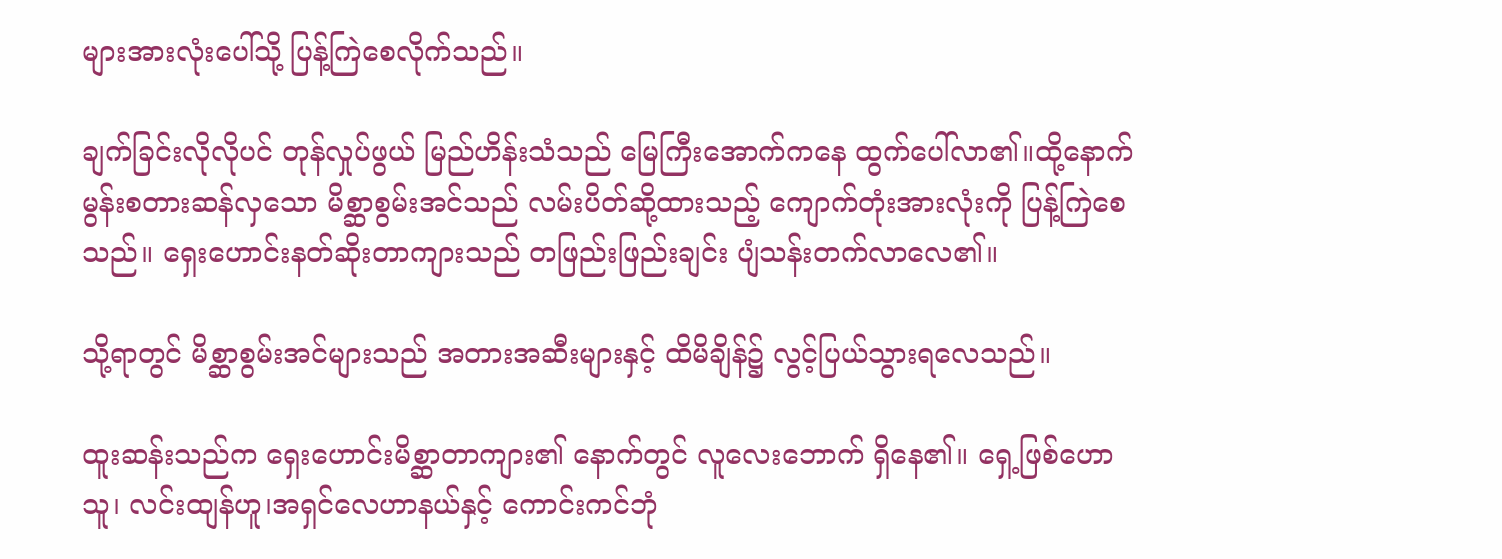များအားလုံးပေါ်သို့ ပြန့်ကြဲစေလိုက်သည်။

ချက်ခြင်းလိုလိုပင် တုန်လှုပ်ဖွယ် မြည်ဟိန်းသံသည် မြေကြီးအောက်ကနေ ထွက်ပေါ်လာ၏။ထို့နောက် မွန်းစတားဆန်လှသော မိစ္ဆာစွမ်းအင်သည် လမ်းပိတ်ဆို့ထားသည့် ကျောက်တုံးအားလုံးကို ပြန့်ကြဲစေသည်။ ရှေးဟောင်းနတ်ဆိုးတာကျားသည် တဖြည်းဖြည်းချင်း ပျံသန်းတက်လာလေ၏။

သို့ရာတွင် မိစ္ဆာစွမ်းအင်များသည် အတားအဆီးများနှင့် ထိမိချိန်၌ လွင့်ပြယ်သွားရလေသည်။

ထူးဆန်းသည်က ရှေးဟောင်းမိစ္ဆာတာကျား၏ နောက်တွင် လူလေးဘောက် ရှိနေ၏။ ရှေ့ဖြစ်ဟောသူ၊ လင်းထျန်ဟူ၊အရှင်လေဟာနယ်နှင့် ကောင်းကင်ဘုံ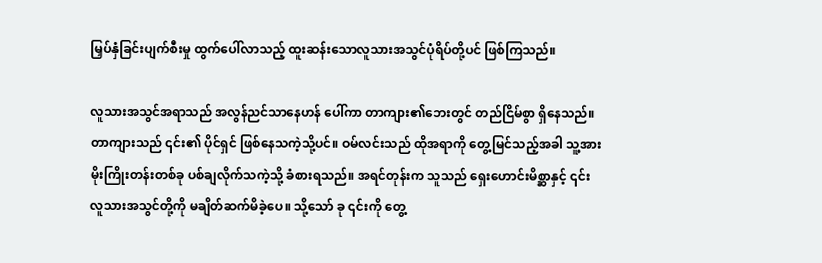မြှပ်နှံခြင်းပျက်စီးမှု ထွက်ပေါ်လာသည့် ထူးဆန်းသောလူသားအသွင်ပုံရိပ်တို့ပင် ဖြစ်ကြသည်။

လူသားအသွင်အရာသည် အလွန်ညင်သာနေဟန် ပေါ်ကာ တာကျား၏ဘေးတွင် တည်ငြိမ်စွာ ရှိနေသည်။ တာကျားသည် ၎င်း၏ ပိုင်ရှင် ဖြစ်နေသကဲ့သို့ပင်။ ဝမ်လင်းသည် ထိုအရာကို တွေ့မြင်သည့်အခါ သူ့အား မိုးကြိုးတန်းတစ်ခု ပစ်ချလိုက်သကဲ့သို့ ခံစားရသည်။ အရင်တုန်းက သူသည် ရှေးဟောင်းမိစ္ဆာနှင့် ၎င်းလူသားအသွင်တို့ကို မချိတ်ဆက်မိခဲ့ပေ။ သို့သော် ခု ၎င်းကို တွေ့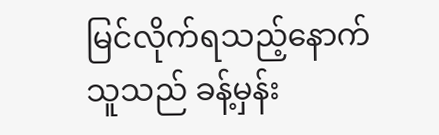မြင်လိုက်ရသည့်နောက် သူသည် ခန့်မှန်း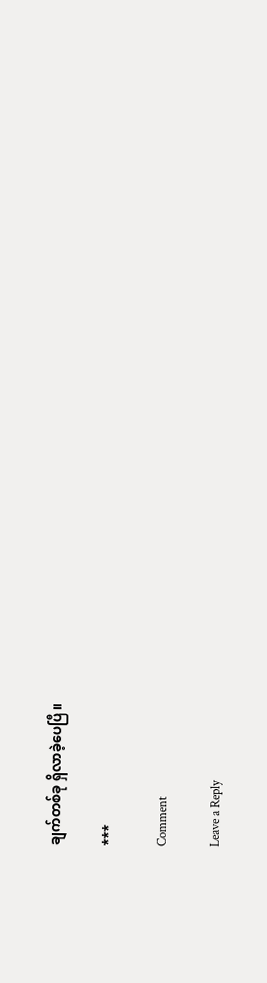ချက်တစ်ခု ရှိလာခဲ့ပေပြီ။

***

Comment

Leave a Reply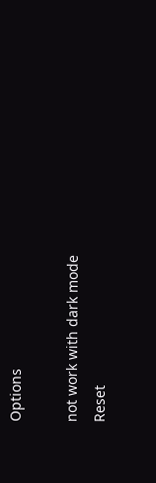Options

not work with dark mode
Reset